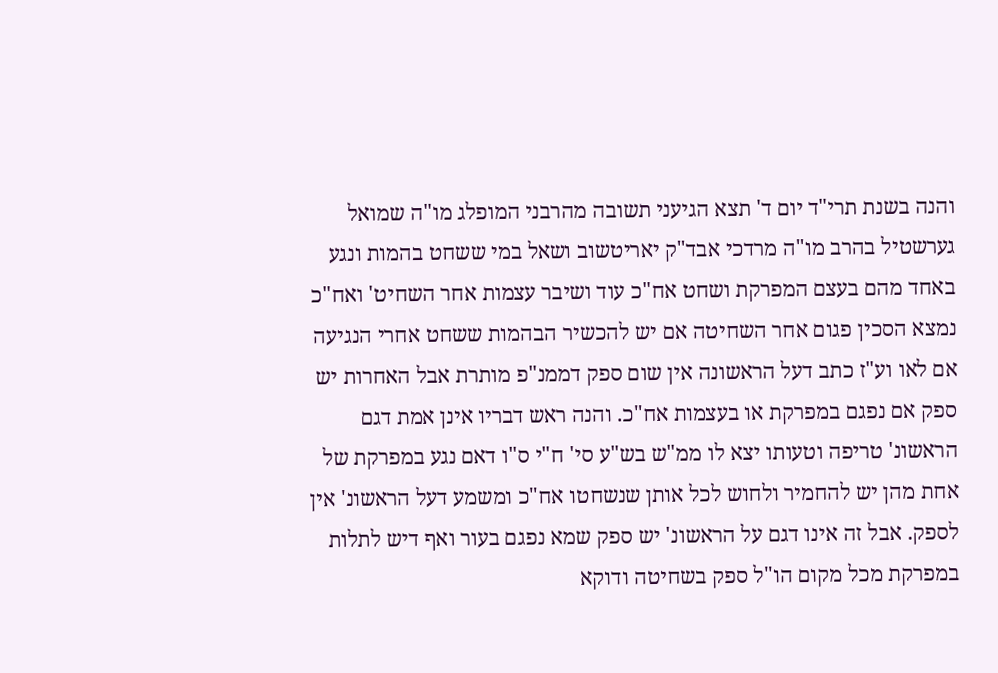והנה בשנת תרי"ד יום ד' תצא הגיעני תשובה מהרבני המופלג מו"ה שמואל גערשטיל בהרב מו"ה מרדכי אבד"ק יאריטשוב ושאל במי ששחט בהמות ונגע באחד מהם בעצם המפרקת ושחט אח"כ עוד ושיבר עצמות אחר השחיט' ואח"כ נמצא הסכין פגום אחר השחיטה אם יש להכשיר הבהמות ששחט אחרי הנגיעה אם לאו וע"ז כתב דעל הראשונה אין שום ספק דממנ"פ מותרת אבל האחרות יש ספק אם נפגם במפרקת או בעצמות אח"כ. והנה ראש דבריו אינן אמת דגם הראשונ' טריפה וטעותו יצא לו ממ"ש בש"ע סי' ח"י ס"ו דאם נגע במפרקת של אחת מהן יש להחמיר ולחוש לכל אותן שנשחטו אח"כ ומשמע דעל הראשונ' אין לספק. אבל זה אינו דגם על הראשונ' יש ספק שמא נפגם בעור ואף דיש לתלות במפרקת מכל מקום הו"ל ספק בשחיטה ודוקא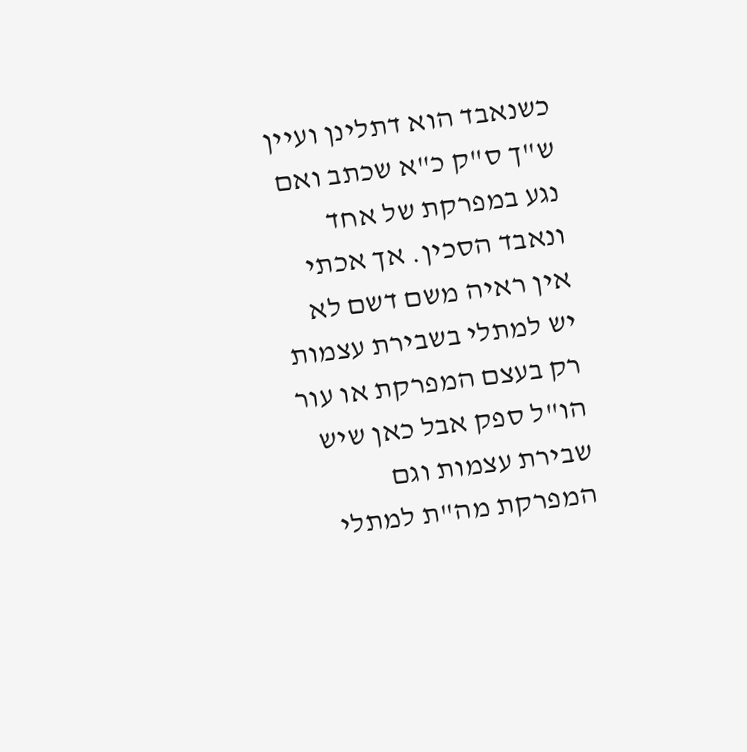כשנאבד הוא דתלינן ועיין ש"ך ס"ק כ"א שכתב ואם נגע במפרקת של אחד ונאבד הסכין. אך אכתי אין ראיה משם דשם לא יש למתלי בשבירת עצמות רק בעצם המפרקת או עור הו"ל ספק אבל כאן שיש שבירת עצמות וגם המפרקת מה"ת למתלי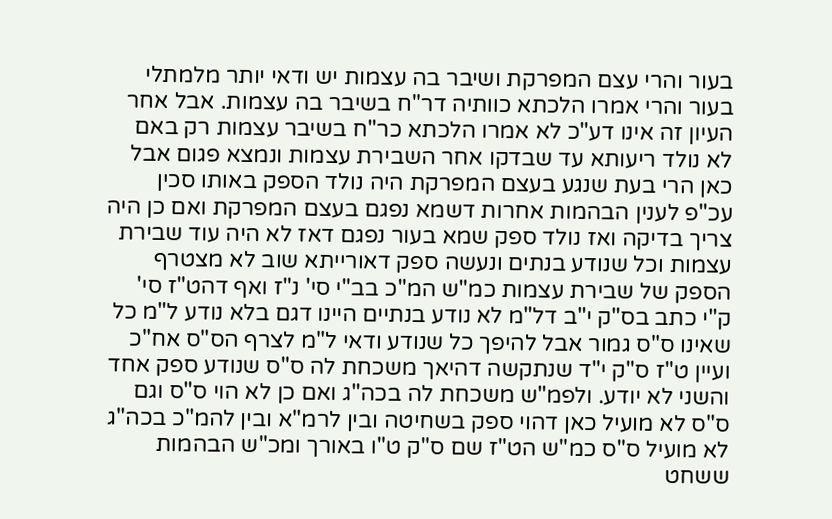בעור והרי עצם המפרקת ושיבר בה עצמות יש ודאי יותר מלמתלי בעור והרי אמרו הלכתא כוותיה דר"ח בשיבר בה עצמות. אבל אחר העיון זה אינו דע"כ לא אמרו הלכתא כר"ח בשיבר עצמות רק באם לא נולד ריעותא עד שבדקו אחר השבירת עצמות ונמצא פגום אבל כאן הרי בעת שנגע בעצם המפרקת היה נולד הספק באותו סכין עכ"פ לענין הבהמות אחרות דשמא נפגם בעצם המפרקת ואם כן היה צריך בדיקה ואז נולד ספק שמא בעור נפגם דאז לא היה עוד שבירת עצמות וכל שנודע בנתים ונעשה ספק דאורייתא שוב לא מצטרף הספק של שבירת עצמות כמ"ש המ"כ בב"י סי' נ"ז ואף דהט"ז סי' ק"י כתב בס"ק י"ב דל"מ לא נודע בנתיים היינו דגם בלא נודע ל"מ כל שאינו ס"ס גמור אבל להיפך כל שנודע ודאי ל"מ לצרף הס"ס אח"כ ועיין ט"ז ס"ק י"ד שנתקשה דהיאך משכחת לה ס"ס שנודע ספק אחד והשני לא יודע. ולפמ"ש משכחת לה בכה"ג ואם כן לא הוי ס"ס וגם ס"ס לא מועיל כאן דהוי ספק בשחיטה ובין לרמ"א ובין להמ"כ בכה"ג לא מועיל ס"ס כמ"ש הט"ז שם ס"ק ט"ו באורך ומכ"ש הבהמות ששחט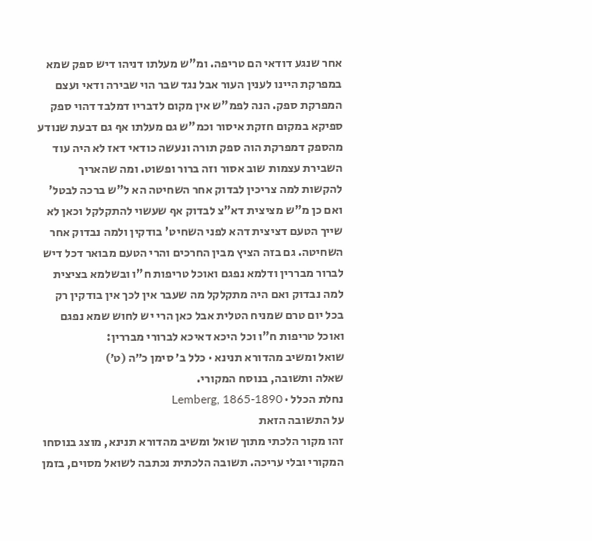אחר שנגע דודאי הם טריפה. ומ"ש מעלתו דניהו דיש ספק שמא במפרקת היינו לענין העור אבל נגד שבר הוי שבירה ודאי ועצם המפרקת ספק. הנה לפמ"ש אין מקום לדבריו דמלבד דהוי ספק ספיקא במקום חזקת איסור וכמ"ש גם מעלתו אף גם דבעת שנודע מהספק דמפרקת הוה ספק תורה ונעשה כודאי דאז לא היה עוד השבירת עצמות שוב אסור וזה ברור ופשוט. ומה שהאריך להקשות למה צריכין לבדוק אחר השחיטה הא ל"ש ברכה לבטל' ואם כן מ"ש מציצית דא"צ לבדוק אף שעשוי להתקלקל וכאן לא שייך הטעם דציצית דהא לפני השחיט' בודקין ולמה נבדוק אחר השחיטה. גם בזה הציץ מבין החרכים והרי הטעם מבואר דכל דיש לברור מבררין ודלמא נפגם ואוכל טריפות ח"ו ובשלמא בציצית למה נבדוק ואם היה מתקלקל מה שעבר אין לכך אין בודקין רק בכל יום טרם שמניח הטלית אבל כאן הרי יש לחוש שמא נפגם ואוכל טריפות ח"ו וכל היכא דאיכא לברורי מבררין:
שואל ומשיב מהדורא תנינא · כלל ב׳ סימן כ״ה (ט׳)
שאלה ותשובה, בנוסח המקורי.
נחלת הכלל · Lemberg, 1865-1890
על התשובה הזאת
זהו מקור הלכתי מתוך שואל ומשיב מהדורא תנינא, מוצג בנוסחו המקורי ובלי עריכה. תשובה הלכתית נכתבה לשואל מסוים, בזמן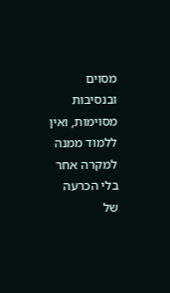מסוים ובנסיבות מסוימות, ואין ללמוד ממנה למקרה אחר בלי הכרעה של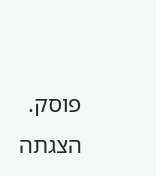פוסק. הצגתה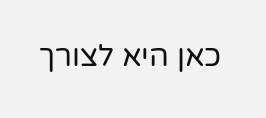כאן היא לצורך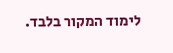לימוד המקור בלבד.